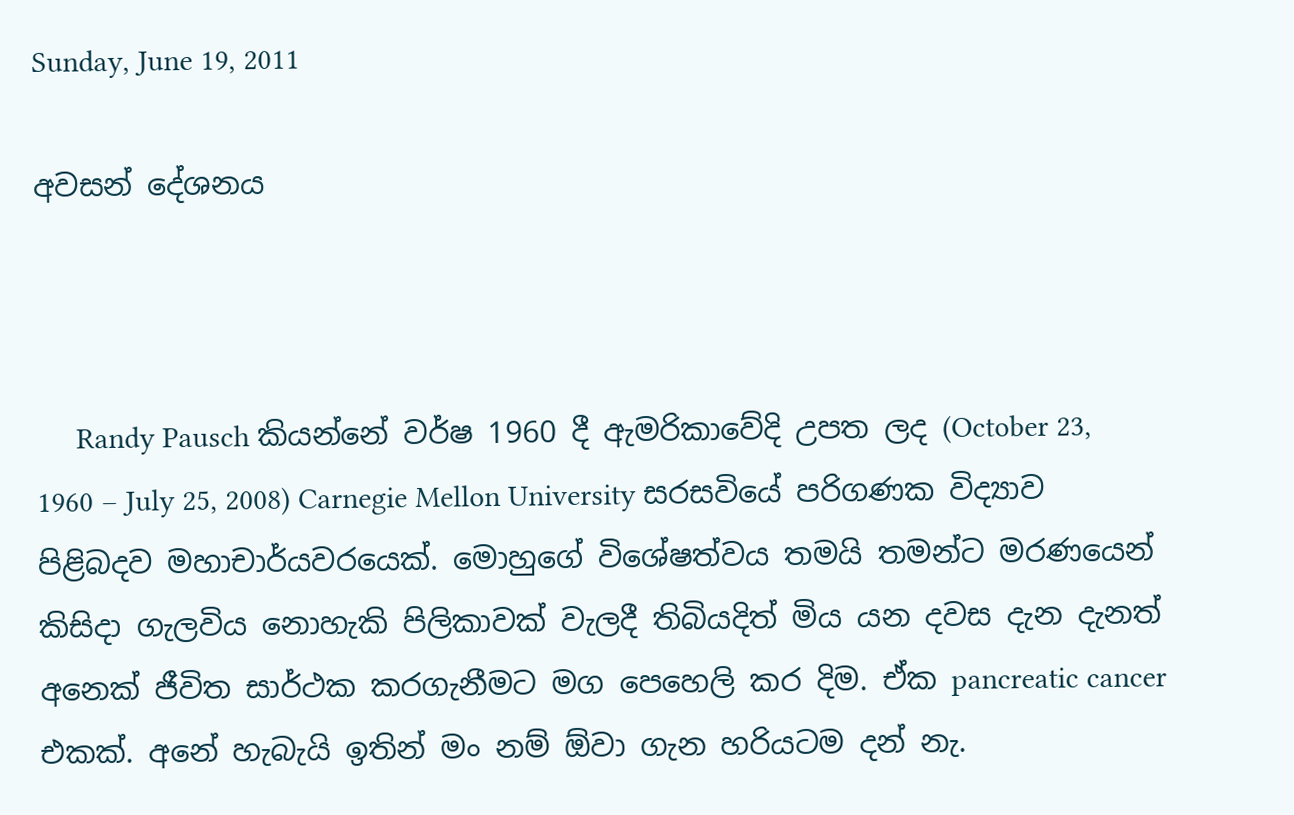Sunday, June 19, 2011

අවසන් දේශනය



     Randy Pausch කියන්නේ වර්ෂ 1960 දී ඇමරිකාවේදි උපත ලද (October 23, 1960 – July 25, 2008) Carnegie Mellon University සරසවියේ පරිගණක විද්‍යාව පිළිබදව මහාචාර්යවරයෙක්. මොහුගේ විශේෂත්වය තමයි තමන්ට මරණයෙන් කිසිදා ගැලවිය නොහැකි පිලිකාවක් වැලදී තිබියදිත් මිය යන දවස දැන දැනත් අනෙක් ජීවිත සාර්ථක කරගැනීමට මග පෙහෙලි කර දිම. ඒක pancreatic cancer එකක්. අනේ හැබැයි ඉතින් මං නම් ඕවා ගැන හරියටම දන් නැ.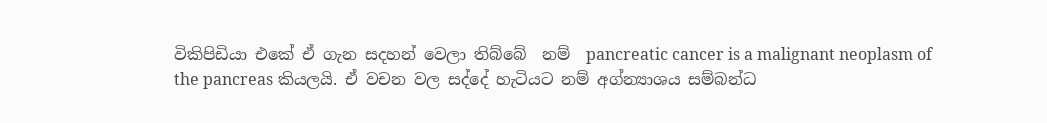විකිපිඩියා එකේ ඒ ගැන සදහන් වෙලා තිබ්බේ  නම්  pancreatic cancer is a malignant neoplasm of the pancreas කියලයි. ඒ වචන වල සද්දේ හැටියට නම් අග්න්‍යාශය සම්බන්ධ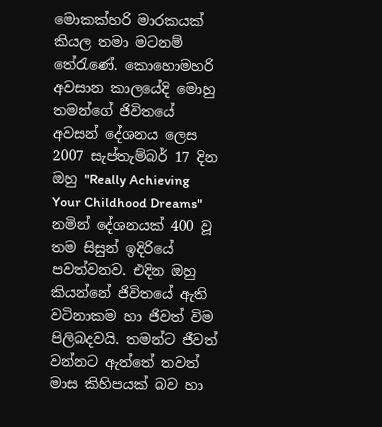මොකක්හරි මාරකයක් කියල තමා මටනම් තේරැණේ. කොහොමහරි අවසාන කාලයේදි මොහු තමන්ගේ ජිවිතයේ අවසන් දේශනය ලෙස 2007 සැප්තැම්බර් 17 දින ඔහු "Really Achieving Your Childhood Dreams" නමින් දේශනයක් 400 වූ තම සිසුන් ඉදිරියේ පවත්වනව. එදින ඔහු කියන්නේ ජිවිතයේ ඇති වටිනාකම හා ජිවත් විම පිලිබදවයි. තමන්ට ජීවත් වන්නට ඇත්තේ තවත් මාස කිහිපයක් බව හා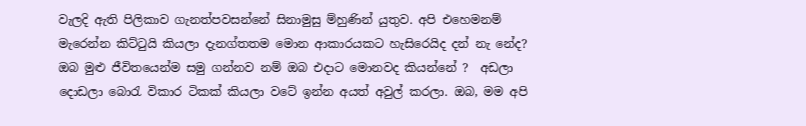වැලදි ඇති පිලිකාව ගැනත්පවසන්නේ සිනාමුසු ම්හුණින් යුතුව. අපි එහෙමනම් මැරෙන්න කිට්ටුයි කියලා දැනග්තතම මොන ආකාරයකට හැසිරෙයිද දන් නැ නේද? ඔබ මුළු ජීවිතයෙන්ම සමු ගන්නව නම් ඔබ එදාට මොනවද කියන්නේ ?  අඩලා දොඩලා බොරැ විකාර ටිකක් කියලා වටේ ඉන්න අයත් අවුල් කරලා. ඔබ, මම අපි‍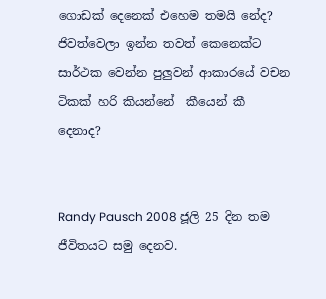ගොඩක් දෙනෙක් එහෙම තමයි නේද? ජිවත්වෙලා ඉන්න තවත් කෙනෙක්ට සාර්ථක වෙන්න පුලුවන් ආකාරයේ වචන ටිකක් හරි කියන්නේ  කීයෙන් කී දෙනාද?


Randy Pausch 2008 ජූලි 25 දින තම ජීවිතයට සමු දෙනව.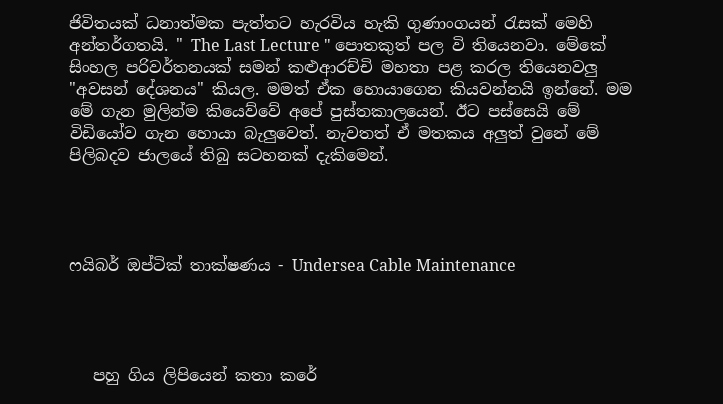ජිවිතයක් ධනාත්මක පැත්තට හැරවිය හැකි ගුණාංගයන් රැසක් මෙහි අන්තර්ගතයි. " The Last Lecture " පොතකුත් පල වි තියෙනවා. මේකේ සිංහල පරිවර්තනයක් සමන් කළුආරච්චි මහතා පළ කරල තියෙනවලු "අවසන් දේශනය" කියල. මමත් ඒක හොයාගෙන කියවන්නයි ඉන්නේ. මම මේ ගැන මුලින්ම කියෙව්වේ අපේ පුස්තකාලයෙන්. ඊට පස්සෙයි මේ විඩියෝව ගැන හොයා බැලුවෙත්. නැවතත් ඒ මතකය අලුත් වුනේ මේ පිලිබදව ජාලයේ තිබු සටහනක් දැකිමෙන්.




ෆයිබර් ඔප්ටික් තාක්ෂණය - Undersea Cable Maintenance




   පහු ගිය ලිපියෙන් කතා කරේ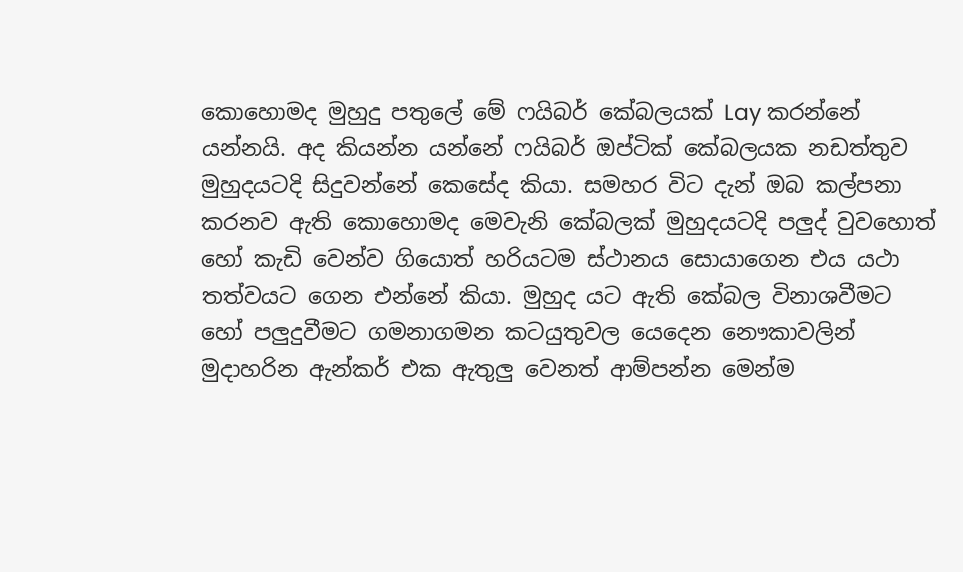කොහොමද මුහුදු පතුලේ මේ ෆයිබර් කේබලයක් Lay කරන්නේ යන්නයි. අද කියන්න යන්නේ ෆයිබර් ඔප්ටික් කේබලයක නඩත්තුව මුහුදයටදි සිදුවන්නේ කෙසේද කියා. සමහර විට දැන් ඔබ කල්පනා කරනව ඇති කොහොමද මෙවැනි කේබලක් මුහුදයටදි පලුද් වුවහොත් හෝ කැඩි වෙන්ව ගියොත් හරියටම ස්ථානය සොයාගෙන එය යථා තත්වයට ගෙන එන්නේ කියා. මුහුද යට ඇති කේබල විනාශවීමට හෝ පලුදුවීමට ගමනාගමන කටයුතුවල යෙදෙන නෞකාවලින් මුදාහරින ඇන්කර් එක ඇතුලු වෙනත් ආම්පන්න මෙන්ම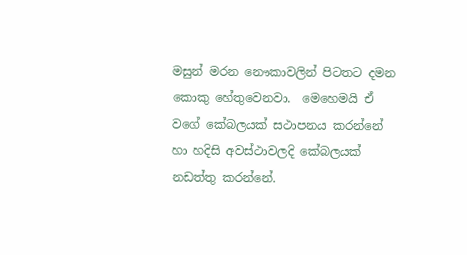මසුන් මරන නෞකාවලින් පිටතට දමන කොකු හේතුවෙනවා.  මෙහෙමයි ඒ වගේ කේබලයක් සථාපනය කරන්නේ හා හදිසි අවස්ථාවලදි කේබලයක් නඩත්තු කරන්නේ.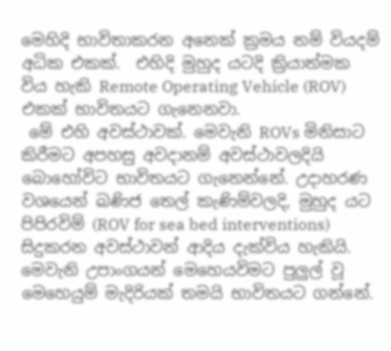මෙහිදි භාවිතාකරන අනෙක් ක්‍රමය නම් වියදම් අධික එකක්.  එහිදි මුහුද යටදි ක්‍රියාත්මක විය හැකි Remote Operating Vehicle (ROV) එකක් භාවිතයට ගැනෙනවා.
 මේ එහි අවස්ථාවක්. මෙවැනි ROVs මිනිසාට කිරීමට අපහසු අවදානම් අවස්ථාවලදියි බොහෝවිට භාවිතයට ගැනෙන්නේ. උදාහරණ වශයෙන් ඛණිජ තෙල් කැණිම්වලදි, මුහුද යට පිපිරවිම් (ROV for sea bed interventions) සිදුකරන අවස්ථාවන් ආදිය දැක්විය හැකියි. මෙවැනි උපාංගයන් මෙහෙයවිමට පුලුල් වූ මෙහෙයුම් මැදිරියක් තමයි භාවිතයට ගන්නේ.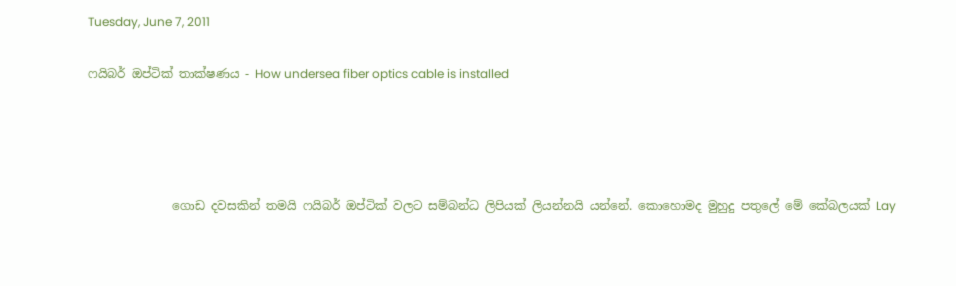Tuesday, June 7, 2011

ෆයිබර් ඔප්ටික් තාක්ෂණය - How undersea fiber optics cable is installed




              ගොඩ දවසකින් තමයි ෆයිබර් ඔප්ටික් වලට සම්බන්ධ ලිපියක් ලියන්නයි යන්නේ. කොහොමද මුහුදු පතුලේ මේ කේබලයක් Lay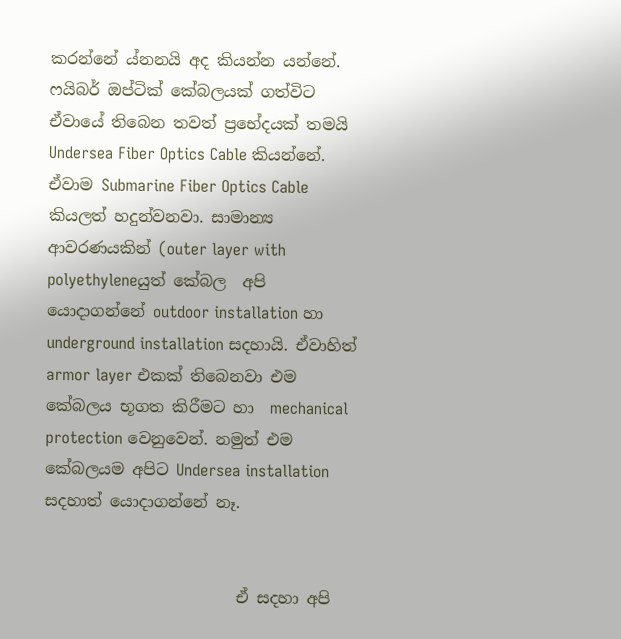කරන්නේ ය්නනයි අද කියන්න යන්නේ. ෆයිබර් ඔප්ටික් කේබලයක් ගත්විට ඒවායේ තිබෙන තවත් ප්‍රභේදයක් තමයි Undersea Fiber Optics Cable කියන්නේ. ඒවාම Submarine Fiber Optics Cable  කියලත් හදුන්වනවා. සාමාන්‍ය ආවරණයකින් (outer layer with  polyethyleneයුත් කේබල  අපි යොදාගන්නේ outdoor installation හා underground installation සදහායි. ඒවාහිත් armor layer එකක් තිබෙනවා එම කේබලය භූගත කිරීමට හා  mechanical protection වෙනුවෙන්. නමුත් එම කේබලයම අපිට Undersea installation සදහාත් යොදාගන්නේ නෑ.


                        ඒ සදහා අපි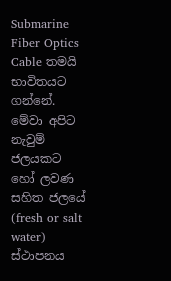Submarine Fiber Optics Cable තමයි භාවිතයට ගන්නේ. මේවා අපිට නැවුම් ජලයකට හෝ ලවණ සහිත ජලයේ (fresh or salt water) ස්ථාපනය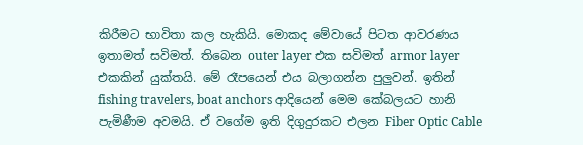කිරීමට භාවිතා කල හැකියි. මොකද මේවායේ පිටත ආවරණය ඉතාමත් සවිමත්. තිබෙන outer layer එක සවිමත් armor layer එකකින් යුක්තයි. මේ රෑපයෙන් එය බලාගන්න පුලුවන්. ඉතින් fishing travelers, boat anchors ආදියෙන් මෙම කේබලයට හානි පැමිණීම අවමයි. ඒ වගේම ඉති දිගුදුරකට එලන Fiber Optic Cable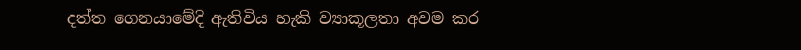දත්ත ගෙනයාමේදි ඇතිවිය හැකි ව්‍යාකූලතා අවම කර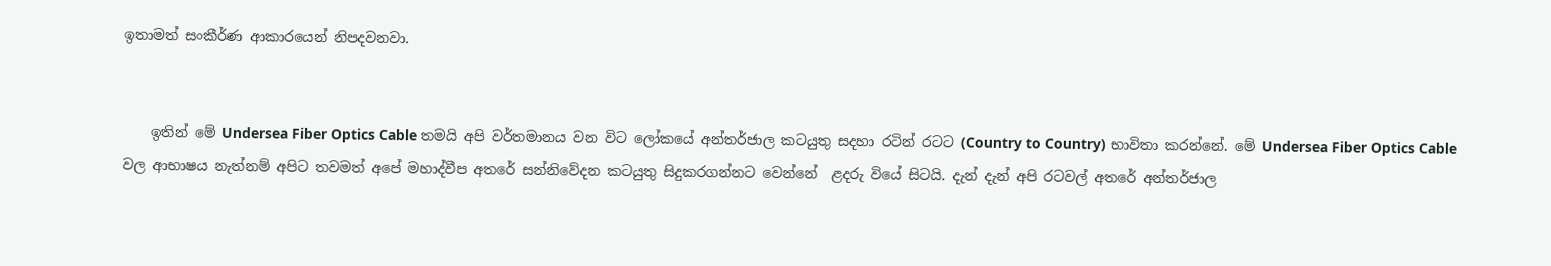ඉතාමත් සංකීර්ණ ආකාරයෙන් නිපදවනවා.


    ඉතින් මේ Undersea Fiber Optics Cable තමයි අපි වර්තමානය වන විට ලෝකයේ අන්තර්ජාල කටයුතු සදහා රටින් රටට (Country to Country) භාවිතා කරන්නේ. මේ Undersea Fiber Optics Cable වල ආභාෂය නැත්නම් අපිට තවමත් අපේ මහාද්වීප අතරේ සන්නිවේදන කටයුතු සිදුකරගන්නට වෙන්නේ  ළදරු වියේ සිටයි. දැන් දැන් අපි රටවල් අතරේ අන්තර්ජාල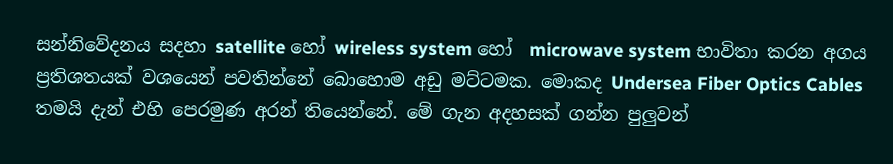සන්නිවේදනය සදහා satellite හෝ wireless system හෝ  microwave system භාවිතා කරන අගය ප්‍රතිශතයක් වශයෙන් පවතින්නේ බොහොම අඩු මට්ටමක. මොකද Undersea Fiber Optics Cables තමයි දැන් එහි පෙරමුණ අරන් තියෙන්නේ. මේ ගැන අදහසක් ගන්න පුලුවන්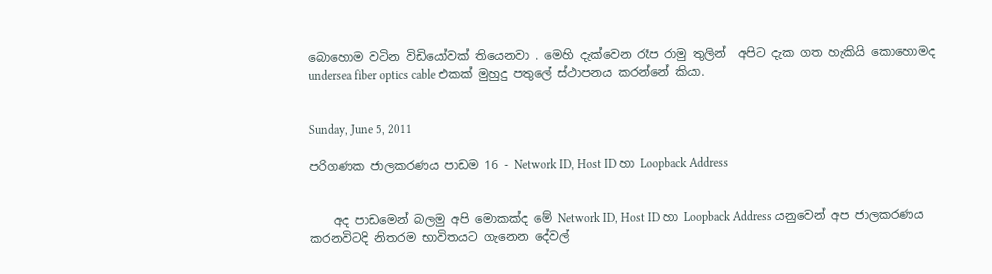බොහොම වටින විඩියෝවක් තියෙනවා . මෙහි දැක්වෙන රෑප රාමු තුලින්  අපිට දැක ගත හැකියි කොහොමද  undersea fiber optics cable එකක් මුහුදු පතුලේ ස්ථාපනය කරන්නේ කියා.


Sunday, June 5, 2011

පරිගණක ජාලකරණය පාඩම 16 - Network ID, Host ID හා Loopback Address


    අද පාඩමෙන් බලමු අපි මොකක්ද මේ Network ID, Host ID හා Loopback Address යනුවෙන් අප ජාලකරණය කරනවිටදි නිතරම භාවිතයට ගැනෙන දේවල්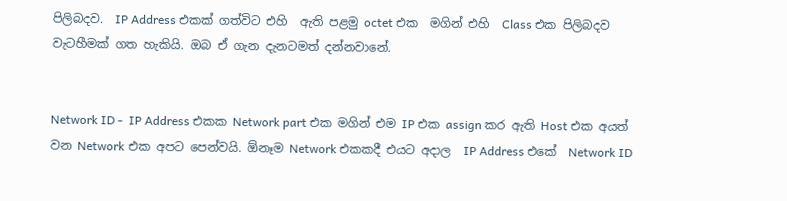පිලිබදව.  IP Address එකක් ගත්විට එහි  ඇති පළමු octet එක  මගින් එහි  Class එක පිලිබදව වැටහීමක් ගත හැකියි. ඔබ ඒ ගැන දැනටමත් දන්නවානේ.


Network ID -  IP Address එකක Network part එක මගින් එම IP එක assign කර ඇති Host එක අයත් වන Network එක අපට පෙන්වයි. ඕනෑම Network එකකදී එයට අදාල  IP Address එකේ  Network ID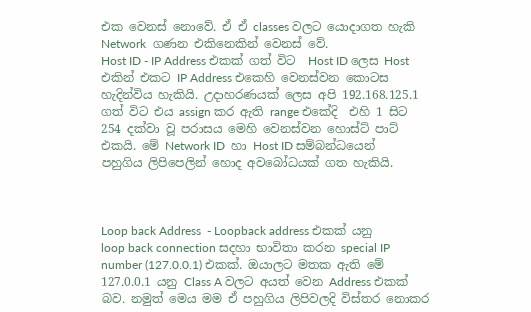එක වෙනස් නොවේ. ඒ ඒ classes වලට යොදාගත හැකි Network  ගණන එකිනෙකින් වෙනස් වේ.
Host ID - IP Address එකක් ගත් විට  Host ID ලෙස Host එකින් එකට IP Address එකෙහි ‍වෙනස්වන කොටස හැදින්විය හැකියි. උදාහරණයක් ලෙස අපි 192.168.125.1 ගත් විට එය assign කර ඇති range එකේදි  එහි 1 සිට 254 දක්වා වූ පරාසය මෙහි වෙනස්වන හොස්ට් පාට් එකයි. මේ Network ID  හා Host ID සම්බන්ධයෙන් පහුගිය ලිපිපෙලින් හොද අවබෝධයක් ගත හැකියි.



Loop back Address  - Loopback address එකක් යනු   loop back connection සදහා භාවිතා කරන special IP number (127.0.0.1) එකක්. ඔයාලට මතක ඇති මේ  127.0.0.1 යනු Class A වලට අයත් වෙන Address එකක් බව. නමුත් මෙය මම ඒ පහුගිය ලිපිවලදි විස්තර නොකර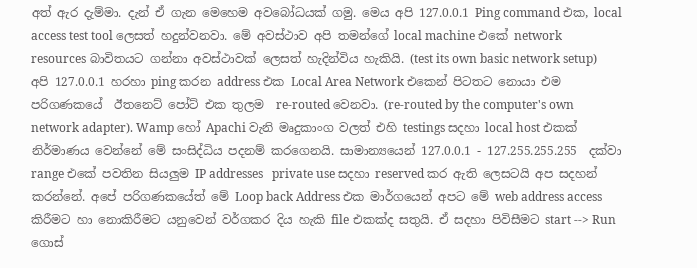අත් ඇර දැම්මා. දැන් ඒ ගැන මෙහෙම අවබෝධයක් ගමු. මෙය අපි 127.0.0.1 Ping command එක, local access test tool ලෙසත් හදුන්වනවා. මේ අවස්ථාව අපි තමන්ගේ local machine එකේ network resources බාවිතයට ගන්නා අවස්ථාවක් ලෙසත් හැදින්විය හැකියි. (test its own basic network setup) අපි 127.0.0.1 හරහා ping කරන address එක Local Area Network එකෙන් පිටතට නොයා එම පරිගණකයේ  ඊතනෙට් පෝට් එක තුලම  re-routed වෙනවා. (re-routed by the computer's own network adapter). Wamp හෝ Apachi වැනි මෘදුකාංග වලත් එහි testings සදහා local host එකක් නිර්මාණය වෙන්නේ මේ සංසිද්ධිය පදනම් කරගෙනයි. සාමාන්‍යයෙන් 127.0.0.1 - 127.255.255.255  දක්වා range එකේ පවතින සියලුම IP addresses   private use සදහා reserved කර ඇති ලෙසටයි අප සදහන් කරන්නේ. අපේ පරිගණකයේත් මේ Loop back Address එක මාර්ගයෙන් අපට මේ web address access කිරීමට හා නොකිරීමට යනුවෙන් වර්ගකර දිය හැකි file එකක්ද සතුයි. ඒ සදහා පිවිසීමට start --> Run ගොස්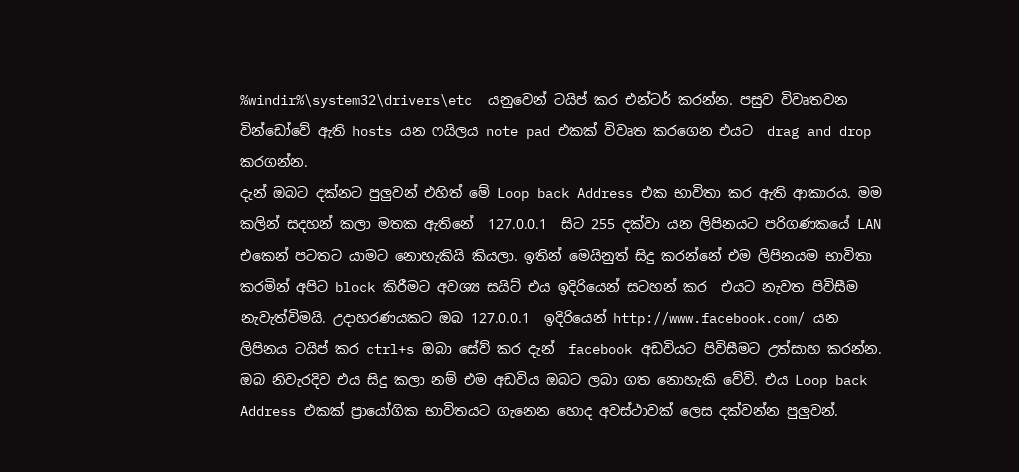%windir%\system32\drivers\etc  යනුවෙන් ටයිප් කර එන්ටර් කරන්න. පසුව විවෘතවන වින්‍ඩෝවේ ඇති hosts යන ෆයිලය note pad එකක් විවෘත කරගෙන එයට  drag and drop කරගන්න.
දැන් ඔබට දක්නට පුලුවන් එහිත් මේ Loop back Address එක භාවිතා කර ඇති ආකාරය. මම කලින් සදහන් කලා මතක ඇතිනේ  127.0.0.1  සිට 255 දක්වා යන ලිපිනයට පරිගණකයේ LAN එකෙන් පටතට යාමට නොහැකියි කියලා. ඉතින්‍ මෙයිනුත් සිදු කරන්නේ එම ලිපිනයම භාවිතා කරමින් අපිට block කිරීමට අවශ්‍ය සයිට් එය ඉදිරියෙන් සටහන් කර  එයට නැවත පිවිසීම නැවැත්විමයි. උදාහරණයකට ඔබ 127.0.0.1  ඉදිරියෙන් http://www.facebook.com/ යන ලිපිනය ටයිප් කර ctrl+s ඔබා සේව් කර දැන්  facebook අඩවියට පිවිසීමට උත්සාහ කරන්න. ඔබ නිවැරදිව එය සිදු කලා නම් එම අඩවිය ඔබට ලබා ගත නොහැකි වේවි. එය Loop back Address එකක් ප්‍රායෝගික භාවිතයට ගැනෙන හොද අවස්ථාවක් ලෙස දක්වන්න පුලුවන්.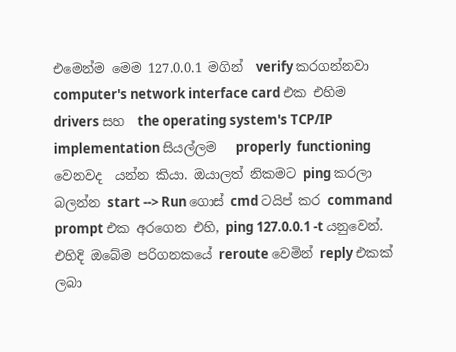එමෙන්ම මෙම 127.0.0.1 මගින්  verify කරගන්නවා computer's network interface card එක එහිම  drivers සහ  the operating system's TCP/IP implementation සියල්ලම   properly  functioning වෙනවද  යන්න කියා. ඔයාලත් නිකමට ping කරලා බලන්න start --> Run ගොස් cmd ටයිප් කර command prompt එක අරගෙන එහි, ping 127.0.0.1 -t යනුවෙන්. එහිදි ඔබේම පරිගනකයේ reroute වෙමින් reply එකක් ලබා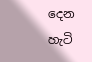දෙන හැටි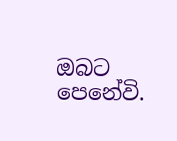ඔබට පෙනේවි.